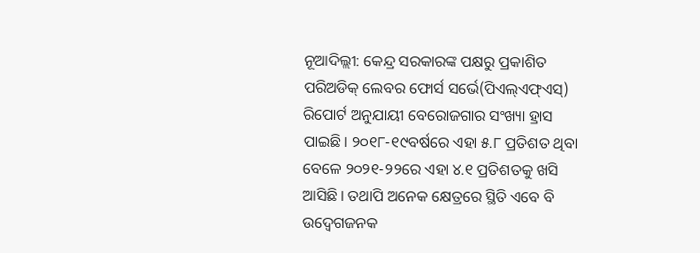ନୂଆଦିଲ୍ଲୀ: କେନ୍ଦ୍ର ସରକାରଙ୍କ ପକ୍ଷରୁ ପ୍ରକାଶିତ ପରିଅଡିକ୍ ଲେବର ଫୋର୍ସ ସର୍ଭେ(ପିଏଲ୍ଏଫ୍ଏସ୍) ରିପୋର୍ଟ ଅନୁଯାୟୀ ବେରୋଜଗାର ସଂଖ୍ୟା ହ୍ରାସ ପାଇଛି। ୨୦୧୮-୧୯ବର୍ଷରେ ଏହା ୫.୮ ପ୍ରତିଶତ ଥିବା ବେଳେ ୨୦୨୧-୨୨ରେ ଏହା ୪.୧ ପ୍ରତିଶତକୁ ଖସି ଆସିଛି। ତଥାପି ଅନେକ କ୍ଷେତ୍ରରେ ସ୍ଥିତି ଏବେ ବି ଉଦ୍ବେଗଜନକ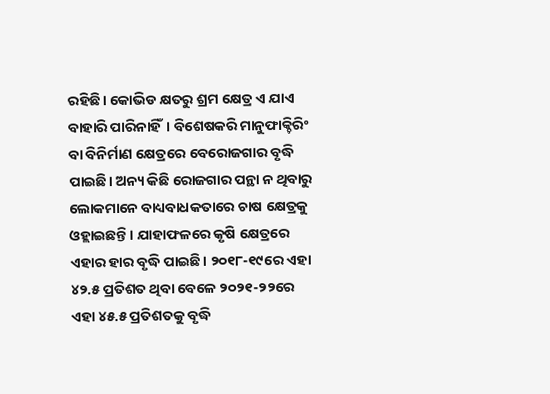ରହିଛି। କୋଭିଡ କ୍ଷତରୁ ଶ୍ରମ କ୍ଷେତ୍ର ଏ ଯାଏ ବାହାରି ପାରିନାହିଁ। ବିଶେଷକରି ମାନୁଫାକ୍ଚିରିଂ ବା ବିନିର୍ମାଣ କ୍ଷେତ୍ରରେ ବେରୋଜଗାର ବୃଦ୍ଧି ପାଇଛି। ଅନ୍ୟ କିଛି ରୋଜଗାର ପନ୍ଥା ନ ଥିବାରୁ ଲୋକମାନେ ବାଧ୍ୟବାଧକତାରେ ଚାଷ କ୍ଷେତ୍ରକୁ ଓହ୍ଲାଇଛନ୍ତି। ଯାହାଫଳରେ କୃଷି କ୍ଷେତ୍ରରେ ଏହାର ହାର ବୃଦ୍ଧି ପାଇଛି। ୨୦୧୮-୧୯ରେ ଏହା ୪୨.୫ ପ୍ରତିଶତ ଥିବା ବେଳେ ୨୦୨୧-୨୨ରେ ଏହା ୪୫.୫ ପ୍ରତିଶତକୁ ବୃଦ୍ଧି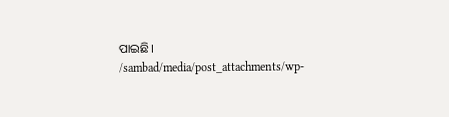ପାଇଛି।
/sambad/media/post_attachments/wp-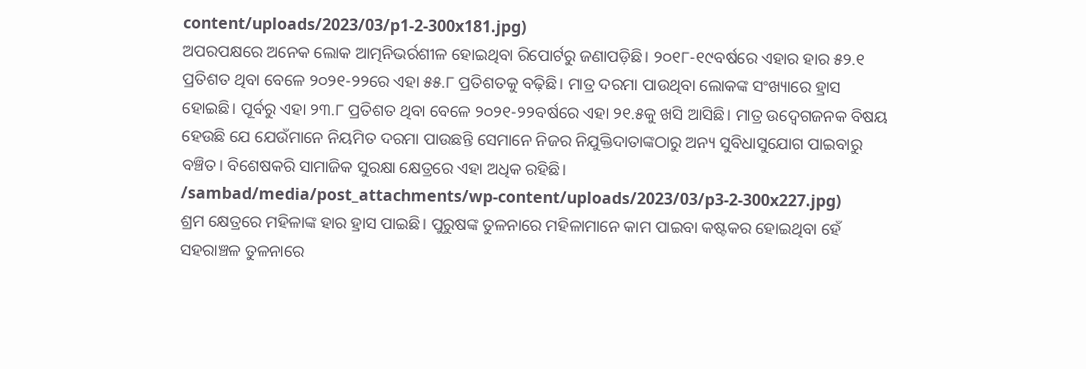content/uploads/2023/03/p1-2-300x181.jpg)
ଅପରପକ୍ଷରେ ଅନେକ ଲୋକ ଆତ୍ମନିଭର୍ରଶୀଳ ହୋଇଥିବା ରିପୋର୍ଟରୁ ଜଣାପଡ଼ିଛି। ୨୦୧୮-୧୯ବର୍ଷରେ ଏହାର ହାର ୫୨.୧ ପ୍ରତିଶତ ଥିବା ବେଳେ ୨୦୨୧-୨୨ରେ ଏହା ୫୫.୮ ପ୍ରତିଶତକୁ ବଢ଼ିଛି। ମାତ୍ର ଦରମା ପାଉଥିବା ଲୋକଙ୍କ ସଂଖ୍ୟାରେ ହ୍ରାସ ହୋଇଛି। ପୂର୍ବରୁ ଏହା ୨୩.୮ ପ୍ରତିଶତ ଥିବା ବେଳେ ୨୦୨୧-୨୨ବର୍ଷରେ ଏହା ୨୧.୫କୁ ଖସି ଆସିଛି। ମାତ୍ର ଉଦ୍ବେଗଜନକ ବିଷୟ ହେଉଛି ଯେ ଯେଉଁମାନେ ନିୟମିତ ଦରମା ପାଉଛନ୍ତି ସେମାନେ ନିଜର ନିଯୁକ୍ତିଦାତାଙ୍କଠାରୁ ଅନ୍ୟ ସୁବିଧାସୁଯୋଗ ପାଇବାରୁ ବଞ୍ଚିତ। ବିଶେଷକରି ସାମାଜିକ ସୁରକ୍ଷା କ୍ଷେତ୍ରରେ ଏହା ଅଧିକ ରହିଛି।
/sambad/media/post_attachments/wp-content/uploads/2023/03/p3-2-300x227.jpg)
ଶ୍ରମ କ୍ଷେତ୍ରରେ ମହିଳାଙ୍କ ହାର ହ୍ରାସ ପାଇଛି। ପୁରୁଷଙ୍କ ତୁଳନାରେ ମହିଳାମାନେ କାମ ପାଇବା କଷ୍ଟକର ହୋଇଥିବା ହେଁ ସହରାଞ୍ଚଳ ତୁଳନାରେ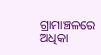ଗ୍ରାମାଞ୍ଚଳରେ ଅଧିକା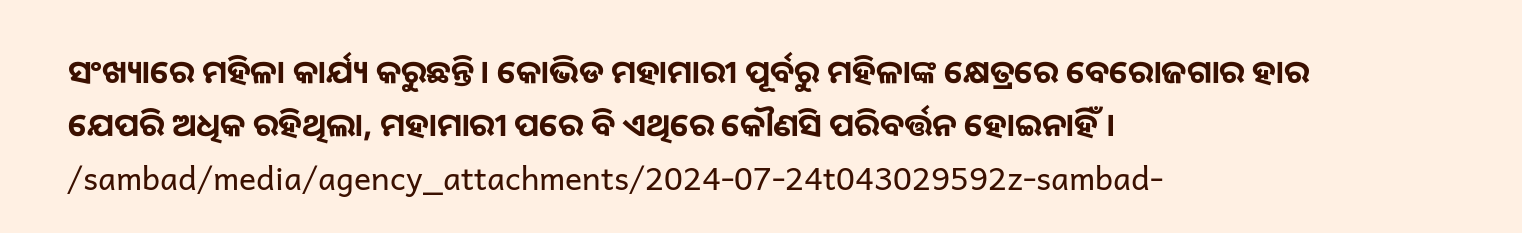ସଂଖ୍ୟାରେ ମହିଳା କାର୍ଯ୍ୟ କରୁଛନ୍ତି। କୋଭିଡ ମହାମାରୀ ପୂର୍ବରୁ ମହିଳାଙ୍କ କ୍ଷେତ୍ରରେ ବେରୋଜଗାର ହାର ଯେପରି ଅଧିକ ରହିଥିଲା, ମହାମାରୀ ପରେ ବି ଏଥିରେ କୌଣସି ପରିବର୍ତ୍ତନ ହୋଇନାହିଁ।
/sambad/media/agency_attachments/2024-07-24t043029592z-sambad-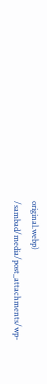original.webp)
/sambad/media/post_attachments/wp-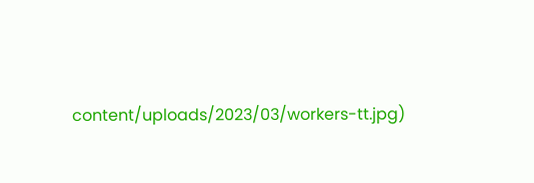content/uploads/2023/03/workers-tt.jpg)